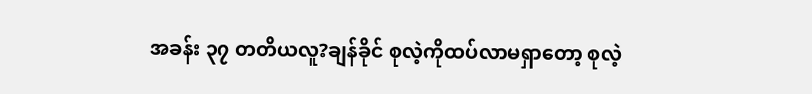အခန်း ၃၇ တတိယလူ?ချန်ခိုင် စုလဲ့ကိုထပ်လာမရှာတော့ စုလဲ့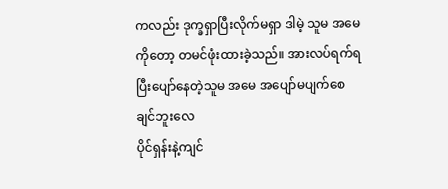ကလည်း ဒုက္ခရှာပြီးလိုက်မရှာ ဒါမဲ့ သူမ အမေကိုတော့ တမင်ဖုံးထားခဲ့သည်။ အားလပ်ရက်ရပြီးပျော်နေတဲ့သူမ အမေ အပျော်မပျက်စေချင်ဘူးလေ
ပိုင်ရှန်းနဲ့ကျင်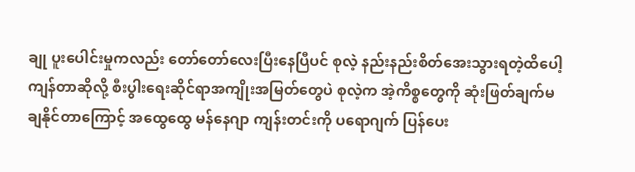ချု ပူးပေါင်းမှုကလည်း တော်တော်လေးပြီးနေပြီပင် စုလဲ့ နည်းနည်းစိတ်အေးသွားရတဲ့ထိပေါ့ ကျန်တာဆိုလို့ စီးပွါးရေးဆိုင်ရာအကျိုးအမြတ်တွေပဲ စုလဲ့က အဲ့ကိစ္စတွေကို ဆုံးဖြတ်ချက်မချနိုင်တာကြောင့် အထွေထွေ မန်နေဂျာ ကျန်းတင်းကို ပရောဂျက် ပြန်ပေး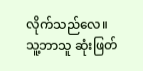လိုက်သည်လေ။ သူ့ဘာသူ ဆုံးဖြတ်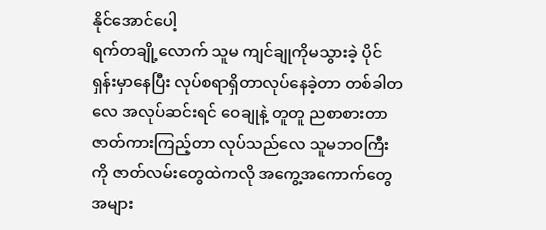နိုင်အောင်ပေါ့
ရက်တချို့လောက် သူမ ကျင်ချုကိုမသွားခဲ့ ပိုင်ရှန်းမှာနေပြီး လုပ်စရာရှိတာလုပ်နေခဲ့တာ တစ်ခါတလေ အလုပ်ဆင်းရင် ဝေချုနဲ့ တူတူ ညစာစားတာ ဇာတ်ကားကြည့်တာ လုပ်သည်လေ သူမဘဝကြီးကို ဇာတ်လမ်းတွေထဲကလို အကွေ့အကောက်တွေအများ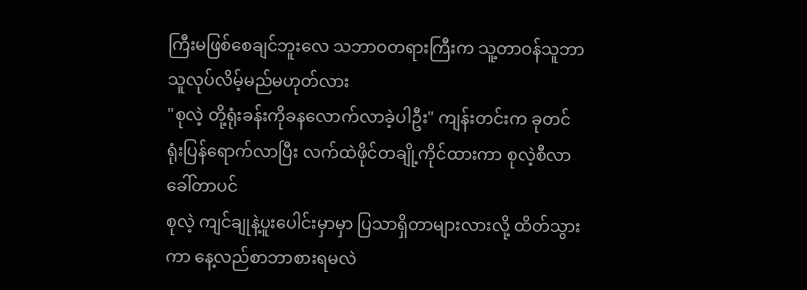ကြီးမဖြစ်စေချင်ဘူးလေ သဘာဝတရားကြီးက သူ့တာဝန်သူဘာသူလုပ်လိမ့်မည်မဟုတ်လား
"စုလဲ့ တို့ရုံးခန်းကိုခနလောက်လာခဲ့ပါဦး" ကျန်းတင်းက ခုတင်ရုံးပြန်ရောက်လာပြီး လက်ထဲဖိုင်တချို့ကိုင်ထားကာ စုလဲ့စီလာခေါ်တာပင်
စုလဲ့ ကျင်ချုနဲ့ပူးပေါင်းမှာမှာ ပြသာရှိတာများလားလို့ ထိတ်သွားကာ နေ့လည်စာဘာစားရမလဲ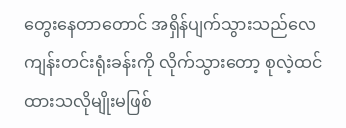တွေးနေတာတောင် အရှိန်ပျက်သွားသည်လေ
ကျန်းတင်းရုံးခန်းကို လိုက်သွားတော့ စုလဲ့ထင်ထားသလိုမျိုးမဖြစ်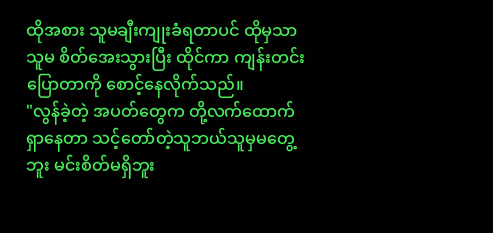ထိုအစား သူမချီးကျုးခံရတာပင် ထိုမှသာ သူမ စိတ်အေးသွားပြီး ထိုင်ကာ ကျန်းတင်းပြောတာကို စောင့်နေလိုက်သည်။
"လွန်ခဲ့တဲ့ အပတ်တွေက တို့လက်ထောက်ရှာနေတာ သင့်တော်တဲ့သူဘယ်သူမှမတွေ့ဘူး မင်းစိတ်မရှိဘူး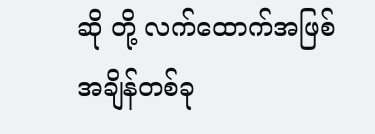ဆို တို့ လက်ထောက်အဖြစ် အချိန်တစ်ခု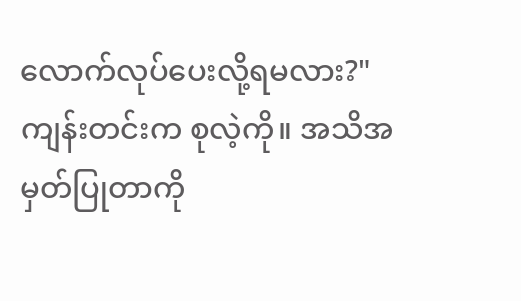လောက်လုပ်ပေးလို့ရမလား?" ကျန်းတင်းက စုလဲ့ကို။ အသိအမှတ်ပြုတာကို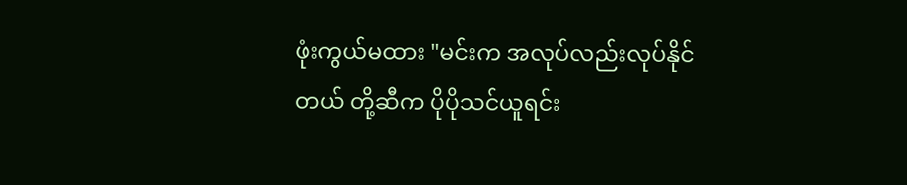ဖုံးကွယ်မထား "မင်းက အလုပ်လည်းလုပ်နိုင်တယ် တို့ဆီက ပိုပိုသင်ယူရင်း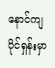နောင်ကျ ပိုင်ရှန်းမှာ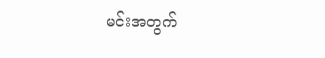မင်းအတွက်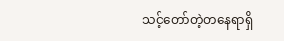သင့်တော်တဲ့တနေရာရှိ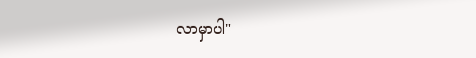လာမှာပါ"